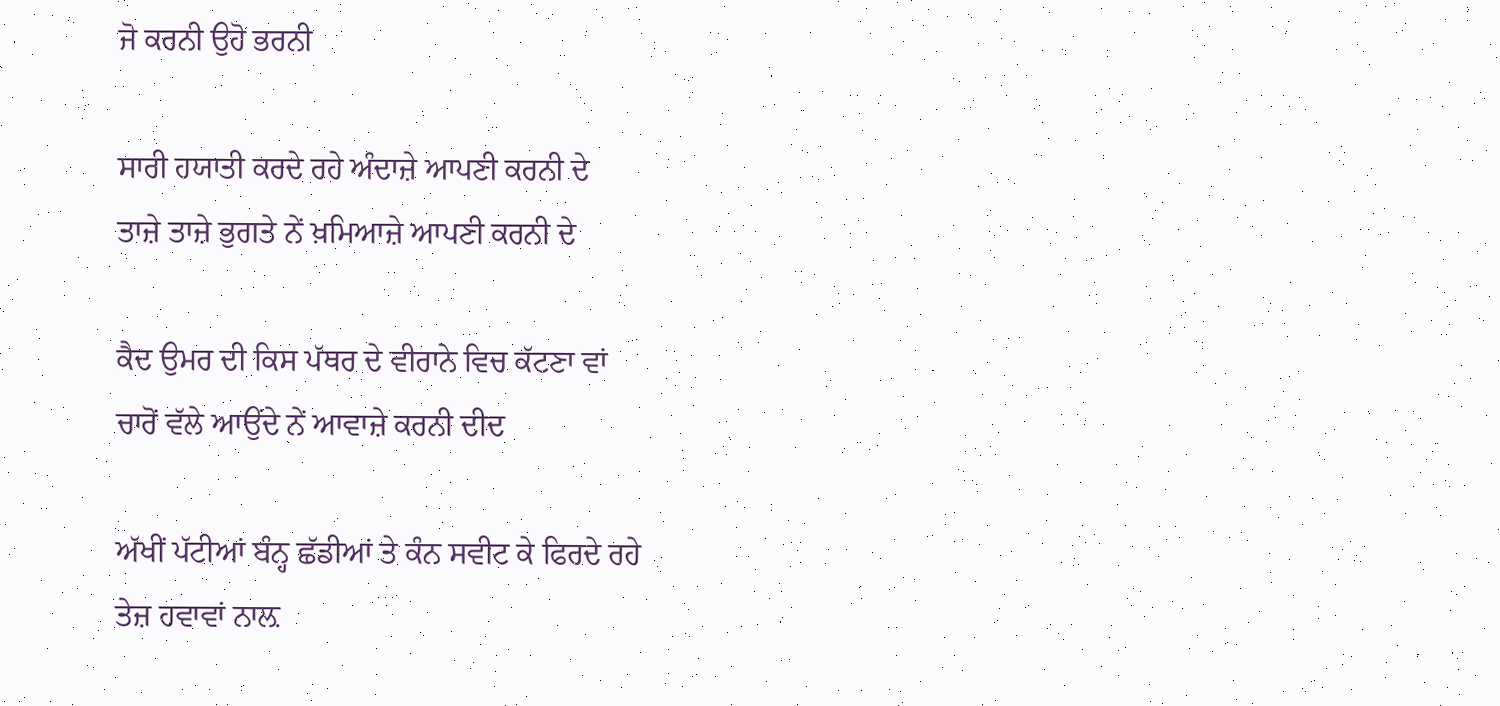ਜੋ ਕਰਨੀ ਉਹੋ ਭਰਨੀ

ਸਾਰੀ ਹਯਾਤੀ ਕਰਦੇ ਰਹੇ ਅੰਦਾਜ਼ੇ ਆਪਣੀ ਕਰਨੀ ਦੇ
ਤਾਜ਼ੇ ਤਾਜ਼ੇ ਭੁਗਤੇ ਨੇਂ ਖ਼ਮਿਆਜ਼ੇ ਆਪਣੀ ਕਰਨੀ ਦੇ

ਕੈਦ ਉਮਰ ਦੀ ਕਿਸ ਪੱਥਰ ਦੇ ਵੀਰਾਨੇ ਵਿਚ ਕੱਟਣਾ ਵਾਂ
ਚਾਰੋਂ ਵੱਲੇ ਆਉਂਦੇ ਨੇਂ ਆਵਾਜ਼ੇ ਕਰਨੀ ਦੀਦ

ਅੱਖੀਂ ਪੱਟੀਆਂ ਬੰਨ੍ਹ ਛੱਡੀਆਂ ਤੇ ਕੰਨ ਸਵੀਟ ਕੇ ਫਿਰਦੇ ਰਹੇ
ਤੇਜ਼ ਹਵਾਵਾਂ ਨਾਲ਼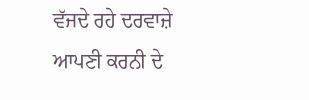ਵੱਜਦੇ ਰਹੇ ਦਰਵਾਜ਼ੇ ਆਪਣੀ ਕਰਨੀ ਦੇ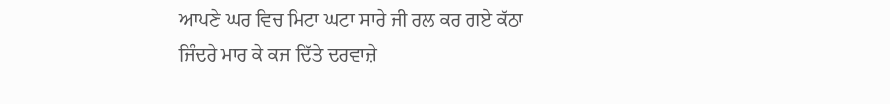ਆਪਣੇ ਘਰ ਵਿਚ ਮਿਟਾ ਘਟਾ ਸਾਰੇ ਜੀ ਰਲ ਕਰ ਗਏ ਕੱਠਾ
ਜਿੰਦਰੇ ਮਾਰ ਕੇ ਕਜ ਦਿੱਤੇ ਦਰਵਾਜ਼ੇ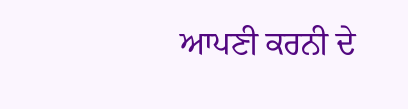ਆਪਣੀ ਕਰਨੀ ਦੇ